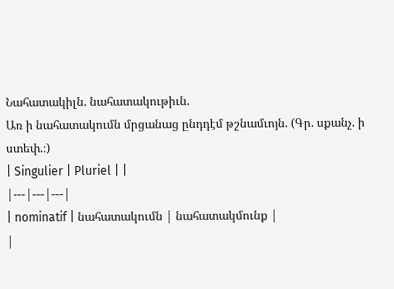Նահատակիլն. նահատակութիւն.
Առ ի նահատակումն մրցանաց ընդդէմ թշնամւոյն. (Գր. սքանչ. ի ստեփ.։)
| Singulier | Pluriel | |
|---|---|---|
| nominatif | նահատակումն | նահատակմունք |
|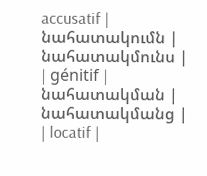accusatif | նահատակումն | նահատակմունս |
| génitif | նահատակման | նահատակմանց |
| locatif |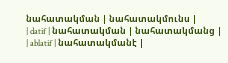նահատակման | նահատակմունս |
| datif | նահատակման | նահատակմանց |
| ablatif | նահատակմանէ |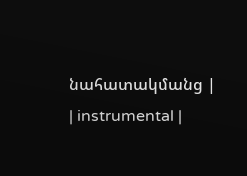նահատակմանց |
| instrumental |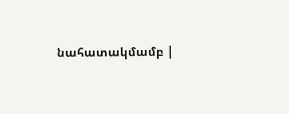նահատակմամբ |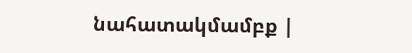նահատակմամբք |